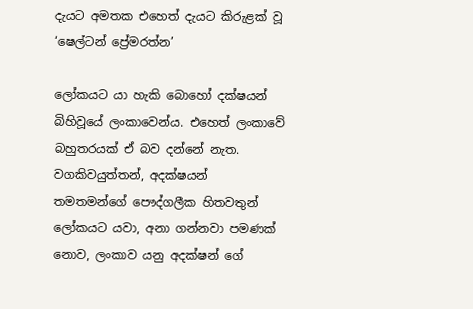දැයට අමතක එහෙත් දැයට කිරුළක් වූ ‘ෂෙල්ටන් ප්‍රේමරත්න’

ලෝකයට යා හැකි බොහෝ දක්ෂයන් බිහිවූයේ ලංකාවෙන්ය. එහෙත් ලංකාවේ බහුතරයක් ඒ බව දන්නේ නැත. වගකිවයුත්තන්, අදක්ෂයන් තමතමන්ගේ පෞද්ගලීක හිතවතුන් ලෝකයට යවා, අනා ගන්නවා පමණක් නොව, ලංකාව යනු අදක්ෂන් ගේ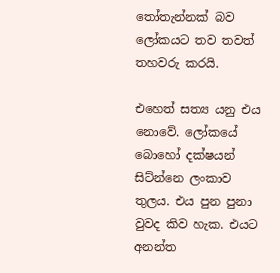තෝතැන්නක් බව ලෝකයට තව තවත් තහවරු කරයි.

එහෙත් සත්‍ය යනු එය නොවේ. ලෝකයේ බොහෝ දක්ෂයන් සිට්න්නෙ ලංකාව තුලය. එය පුන පුනා වුවද කිව හැක. එයට අනන්ත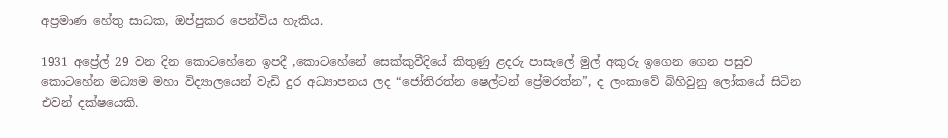අප්‍රමාණ හේතු සාධක, ඔප්පුකර පෙන්විය හැකිය.

1931 අප්‍රේල් 29 වන දින කොටහේනෙ ඉපදී ,කොටහේනේ සෙක්කුවීදියේ කිතුණු ළදරු පාසැලේ මුල් අකුරු ඉගෙන ගෙන පසුව කොටහේන මධ්‍යම මහා විද්‍යාලයෙන් වැඩි දුර අධ්‍යාපනය ලද “ජෝතිරත්න ෂෙල්ටන් ප්‍රේමරත්න”, ද ලංකාවේ බිහිවුනු ලෝකයේ සිටින එවන් දක්ෂයෙකි.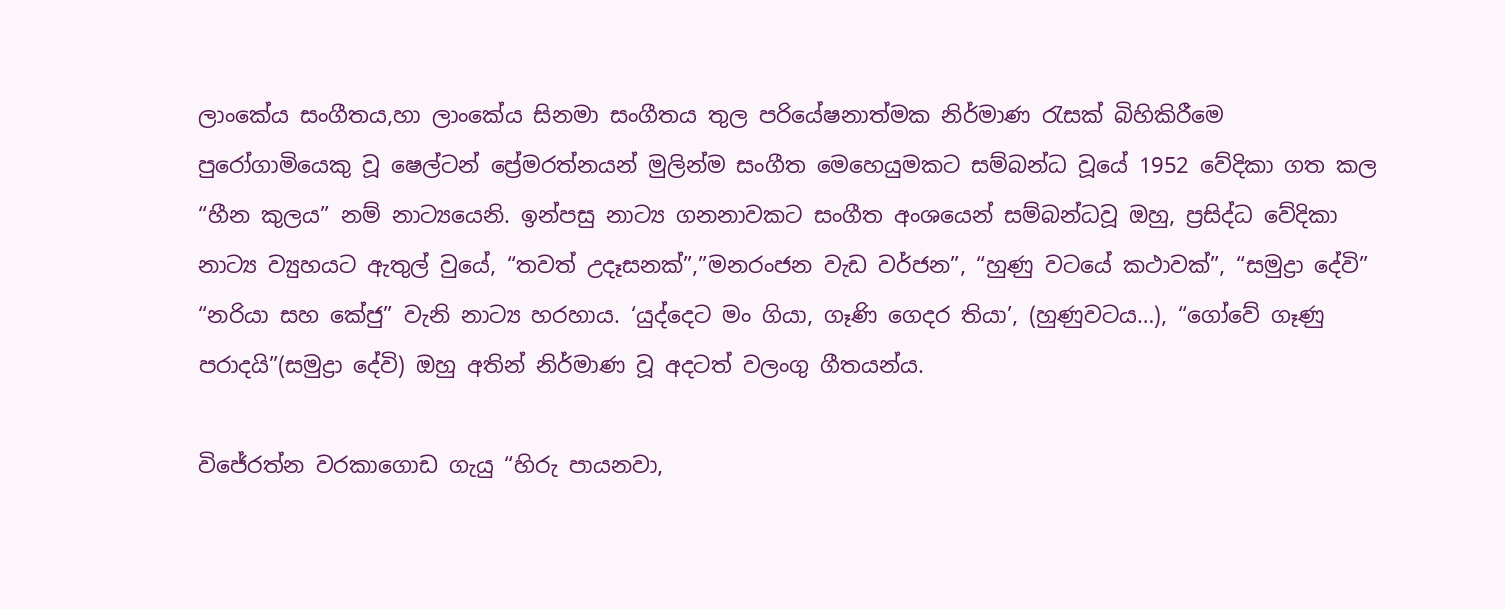ලාංකේය සංගීතය,හා ලාංකේය සිනමා සංගීතය තුල පරියේෂනාත්මක නිර්මාණ රැසක් බිහිකිරීමෙ පුරෝගාමියෙකු වූ ෂෙල්ටන් ප්‍රේමරත්නයන් මුලින්ම සංගීත මෙහෙයුමකට සම්බන්ධ වූයේ 1952 වේදිකා ගත කල “හීන කුලය” නම් නාට්‍යයෙනි. ඉන්පසු නාට්‍ය ගනනාවකට සංගීත අංශයෙන් සම්බන්ධවූ ඔහු, ප්‍රසිද්ධ වේදිකා නාට්‍ය ව්‍යුහයට ඇතුල් වුයේ, “තවත් උදෑසනක්”,”මනරංජන වැඩ වර්ජන”, “හුණු වටයේ කථාවක්”, “සමුද්‍රා දේවි” “නරියා සහ කේජු” වැනි නාට්‍ය හරහාය. ‘යුද්දෙට මං ගියා, ගෑණි ගෙදර තියා’, (හුණුවටය…), “ගෝවේ ගෑණු පරාදයි”(සමුද්‍රා දේවි) ඔහු අතින් නිර්මාණ වූ අදටත් වලංගු ගීතයන්ය.

විජේරත්න වරකාගොඩ ගැයු “හිරු පායනවා,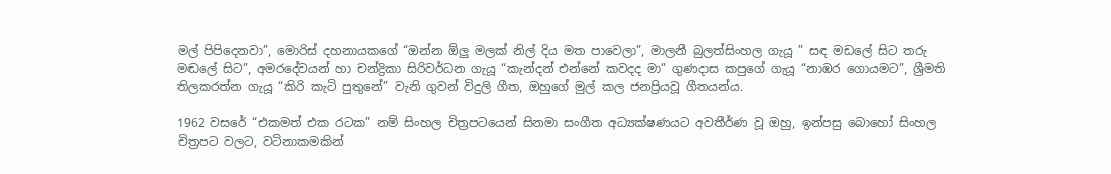මල් පිපිදෙනවා”, මොරිස් දහනායකගේ “ඔන්න ඕලු මලක් නිල් දිය මත පාවෙලා”, මාලනී බුලත්සිංහල ගැයූ ” සඳ මඩලේ සිට තරු මඬලේ සිට”, අමරදේවයන් හා චන්ද්‍රිකා සිරිවර්ධන ගැයූ “කැන්දන් එන්නේ කවදද මා” ගුණදාස කපුගේ ගැයූ “නාඹර ගොයමට”, ශ්‍රීමති තිලකරත්න ගැයූ “කිරි කැටි පුතුනේ” වැනි ගුවන් විදුලි ගීත, ඔහුගේ මුල් කල ජනප්‍රියවූ ගීතයන්ය.

1962 වසරේ “එකමත් එක රටක” නම් සිංහල චිත්‍රපටයෙන් සිනමා සංගීත අධ්‍යක්ෂණයට අවතීර්ණ වූ ඔහු, ඉන්පසු බොහෝ සිංහල චිත්‍රපට වලට, වටිනාකමකින්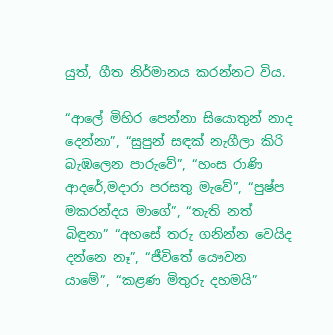යුත්, ගීත නිර්මානය කරන්නට විය.

“ආලේ මිහිර පෙන්නා සියොතුන් නාද දෙන්නා”, “සුපුන් සඳක් නැගීලා කිරි බැඹලෙන පාරුවේ”, “හංස රාණි ආදරේ,මදාරා පරසතු මැවේ”, “පුෂ්ප මකරන්දය මාගේ”, “තැති නත් බිඳුනා” “අහසේ තරු ගනින්න වෙයිද දන්නෙ නෑ”, “ජීවිතේ යෞවන යාමේ”, “කළණ මිතුරු දහමයි”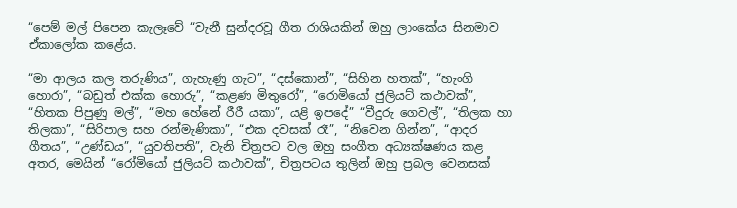“පෙම් මල් පිපෙන කැලෑවේ “වැනී සුන්දරවූ ගීත රාශියකින් ඔහු ලාංකේය සිනමාව ඒකාලෝක කළේය.

“මා ආලය කල තරුණිය”, ගැහැණු ගැට”, “දස්කොන්”, “සිහින හතක්”, “හැංගි හොරා”, “බඩුත් එක්ක හොරු”, “කළණ මිතුරෝ”, “රොමියෝ ජුලියට් කථාවක්”, “හිතක පිපුණු මල්”, “මහ හේනේ රීරී යකා”, යළි ඉපදේ” “වීදුරු ගෙවල්”, “තිලක හා තිලකා”, “සිරිපාල සහ රන්මැණිකා”, “එක දවසක් රෑ”, “නිවෙන ගින්න”, “ආදර ගීතය”, “උණ්ඩය”, “යුවතිපති”, වැනි චිත්‍රපට වල ඔහු සංගීත අධ්‍යක්ෂණය කළ අතර, මෙයින් “රෝමියෝ ජුලියට් කථාවක්”, චිත්‍රපටය තුලින් ඔහු ප්‍රබල වෙනසක්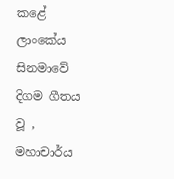කළේ ලාංකේය සිනමාවේ දිගම ගීතය වූ , මහාචාර්ය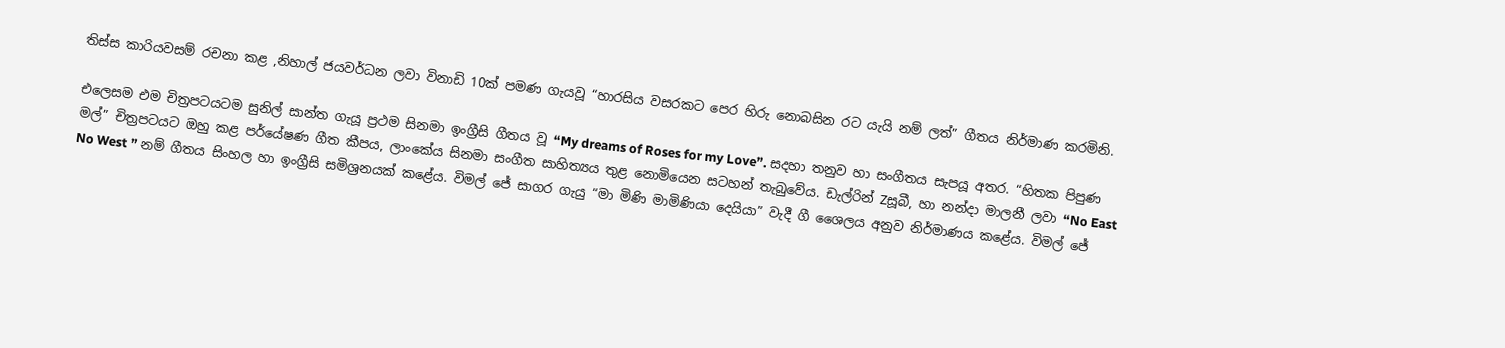තිස්ස කාරියවසම් රචනා කළ ,නිහාල් ජයවර්ධන ලවා විනාඩි 10ක් පමණ ගැයවූ “හාරසිය වසරකට පෙර හිරු නොබසින රට යැයි නම් ලත්” ගීතය නිර්මාණ කරමිනි.

එලෙසම එම චිත්‍රපටයටම සුනිල් සාන්ත ගැයූ ප්‍රථම සිනමා ඉංග්‍රීසි ගීතය වූ “My dreams of Roses for my Love”. සදහා තනුව හා සංගීතය සැපයූ අතර. “හිතක පිපුණ මල්” චිත්‍රපටයට ඔහු කළ පර්යේෂණ ගීත කීපය, ලාංකේය සිනමා සංගීත සාහිත්‍යය තුළ නොමියෙන සටහන් තැබුවේය. ඩැල්රින් Zසූබී, හා නන්දා මාලනී ලවා “No East No West ” නම් ගීතය සිංහල හා ඉංග්‍රීසි සමිශ්‍රනයක් කළේය. විමල් ජේ සාගර ගැයු “මා මිණි මාමිණියා දෙයියා” වැදී ගී ශෛලය අනුව නිර්මාණය කළේය. විමල් ජේ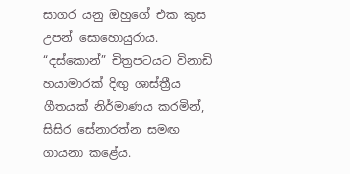සාගර යනු ඔහුගේ එක කුස උපන් සොහොයුරාය. “දස්කොන්” චිත්‍රපටයට විනාඩි හයාමාරක් දිඟු ශාස්ත්‍රීය ගීතයක් නිර්මාණය කරමින්, සිසිර සේනාරත්න සමඟ ගායනා කළේය.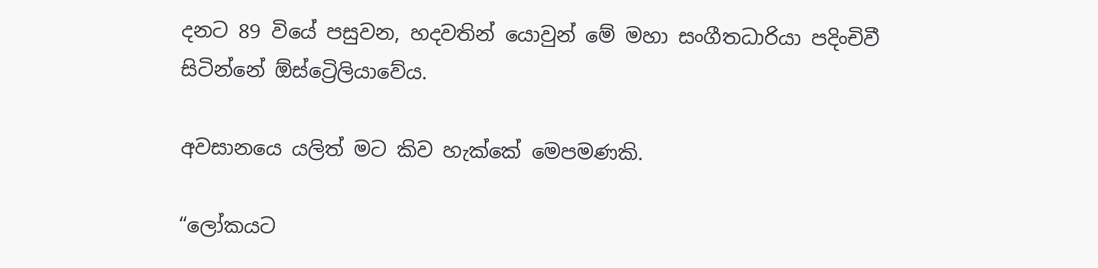දනට 89 වියේ පසුවන, හදවතින් යොවුන් මේ මහා සංගීතධාරියා පදිංචිවී සිටින්නේ ඕස්ට්‍රෙිලියාවේය.

අවසානයෙ යලිත් මට කිව හැක්කේ මෙපමණකි.

“ලෝකයට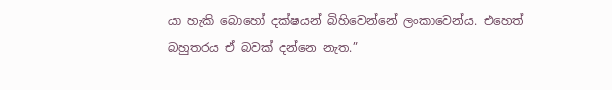යා හැකි බොහෝ දක්ෂයන් බිහිවෙන්නේ ලංකාවෙන්ය. එහෙත් බහුතරය ඒ බවක් දන්නෙ නැත.”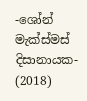-ශෝන් මැක්ස්මස් දිසානායක- (2018)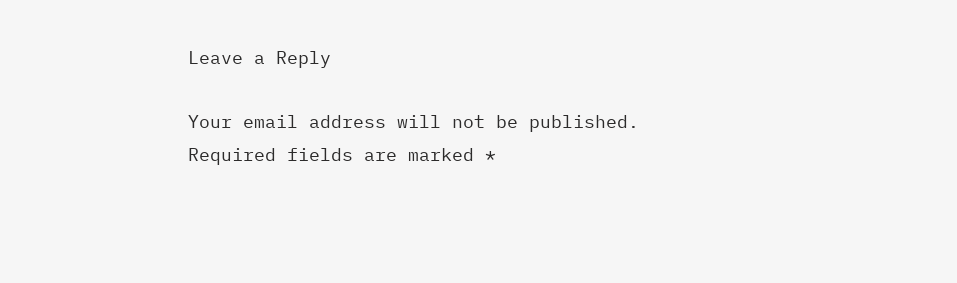Leave a Reply

Your email address will not be published. Required fields are marked *